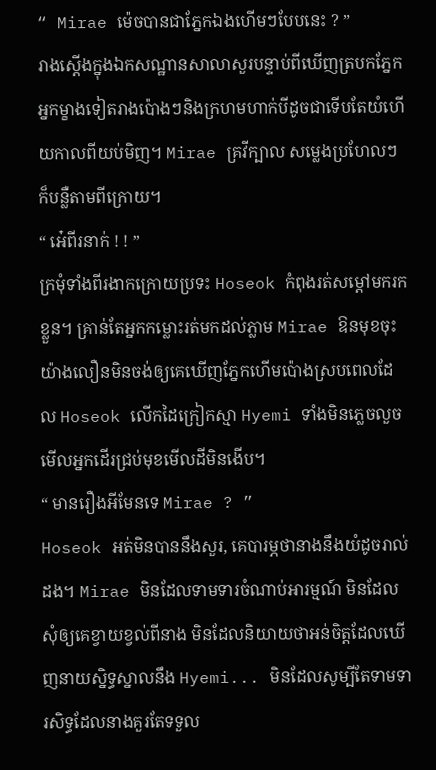“ Mirae ម៉េចបានជាភ្នែកឯងហើមៗបែបនេះ ? ”
រាងស្ដើងក្នុងឯកសណ្ឋានសាលាសួរបន្ទាប់ពីឃើញត្របកភ្នែកអ្នកម្ខាងទៀតរាងប៉ោងៗនិងក្រហមហាក់បីដូចជាទើបតែយំហើយកាលពីយប់មិញ។ Mirae គ្រវីក្បាល សម្លេងប្រហែលៗក៏បន្លឺតាមពីក្រោយ។
“ អ៎េពីរនាក់ ! ! ”
ក្រមុំទាំងពីរងាកក្រោយប្រទះ Hoseok កំពុងរត់សម្ដៅមករកខ្លួន។ គ្រាន់តែអ្នកកម្លោះរត់មកដល់ភ្លាម Mirae ឱនមុខចុះយ៉ាងលឿនមិនចង់ឲ្យគេឃើញភ្នែកហើមប៉ោងស្របពេលដែល Hoseok លើកដៃក្រៀកស្មា Hyemi ទាំងមិនភ្លេចលួចមើលអ្នកដើរជ្រប់មុខមើលដីមិនងើប។
“ មានរឿងអីមែនទេ Mirae ? ”
Hoseok អត់មិនបាននឹងសួរ, គេបារម្ភថានាងនឹងយំដូចរាល់ដង។ Mirae មិនដែលទាមទារចំណាប់អារម្មណ៍ មិនដែលសុំឲ្យគេខ្វាយខ្វល់ពីនាង មិនដែលនិយាយថាអន់ចិត្តដែលឃើញនាយស្និទ្ធស្នាលនឹង Hyemi... មិនដែលសូម្បីតែទាមទារសិទ្ធដែលនាងគួរតែទទួល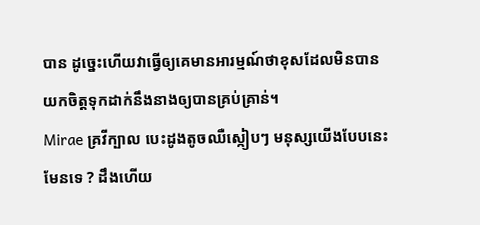បាន ដូច្នេះហើយវាធ្វើឲ្យគេមានអារម្មណ៍ថាខុសដែលមិនបានយកចិត្តទុកដាក់នឹងនាងឲ្យបានគ្រប់គ្រាន់។
Mirae គ្រវីក្បាល បេះដូងតូចឈឺស្កៀបៗ មនុស្សយើងបែបនេះមែនទេ ? ដឹងហើយ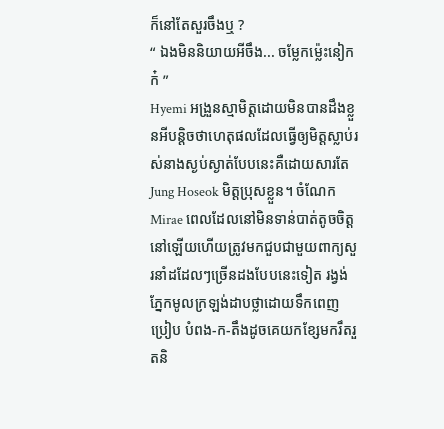ក៏នៅតែសួរចឹងឬ ?
“ ឯងមិននិយាយអីចឹង... ចម្លែកម៉្លេះនៀកក៎ ”
Hyemi អង្រួនស្មាមិត្តដោយមិនបានដឹងខ្លួនអីបន្តិចថាហេតុផលដែលធ្វើឲ្យមិត្តស្លាប់រស់នាងស្ងប់ស្ងាត់បែបនេះគឺដោយសារតែ Jung Hoseok មិត្តប្រុសខ្លួន។ ចំណែក Mirae ពេលដែលនៅមិនទាន់បាត់តូចចិត្តនៅឡើយហើយត្រូវមកជួបជាមួយពាក្យសួរនាំដដែលៗច្រើនដងបែបនេះទៀត រង្វង់ភ្នែកមូលក្រឡង់ដាបថ្លាដោយទឹកពេញប្រៀប បំពង-ក-តឹងដូចគេយកខ្សែមករឹតរួតនិ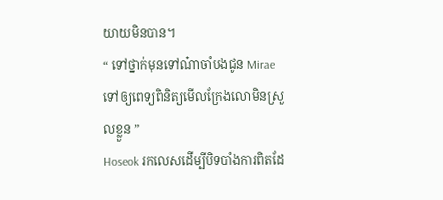យាយមិនបាន។
“ ទៅថ្នាក់មុនទៅណ៎ាចាំបងជូន Mirae ទៅឲ្យពេទ្យពិនិត្យមើលក្រែងលោមិនស្រួលខ្លួន ”
Hoseok រកលេសដើម្បីបិទបាំងការពិតដែ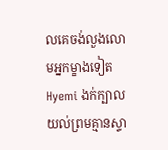លគេចង់លួងលោមអ្នកម្ខាងទៀត Hyemi ងក់ក្បាលយល់ព្រមគ្មានស្ទា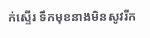ក់ស្ទើរ ទឹកមុខនាងមិនសូវរីក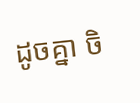ដូចគ្នា ចិ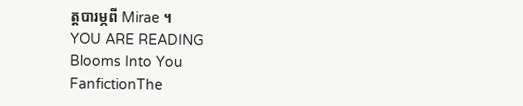ត្តបារម្ភពី Mirae ។
YOU ARE READING
Blooms Into You
FanfictionThe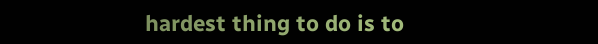hardest thing to do is to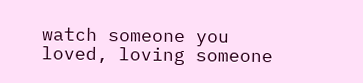watch someone you loved, loving someone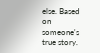else. Based on someone's true story.